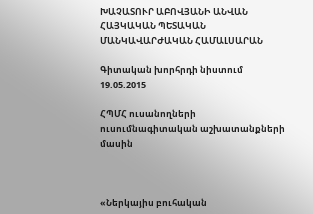ԽԱՉԱՏՈՒՐ ԱԲՈՎՅԱՆԻ ԱՆՎԱՆ ՀԱՅԿԱԿԱՆ ՊԵՏԱԿԱՆ ՄԱՆԿԱՎԱՐԺԱԿԱՆ ՀԱՄԱԼՍԱՐԱՆ

Գիտական խորհրդի նիստում
19.05.2015

ՀՊՄՀ ուսանողների ուսումնագիտական աշխատանքների մասին



«Ներկայիս բուհական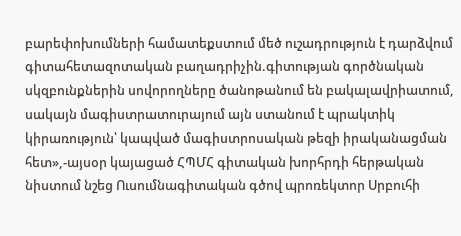բարեփոխումների համատեքստում մեծ ուշադրություն է դարձվում գիտահետազոտական բաղադրիչին.գիտության գործնական սկզբունքներին սովորողները ծանոթանում են բակալավրիատում, սակայն մագիստրատուրայում այն ստանում է պրակտիկ կիրառություն՝ կապված մագիստրոսական թեզի իրականացման հետ»,-այսօր կայացած ՀՊՄՀ գիտական խորհրդի հերթական նիստում նշեց Ուսումնագիտական գծով պրոռեկտոր Սրբուհի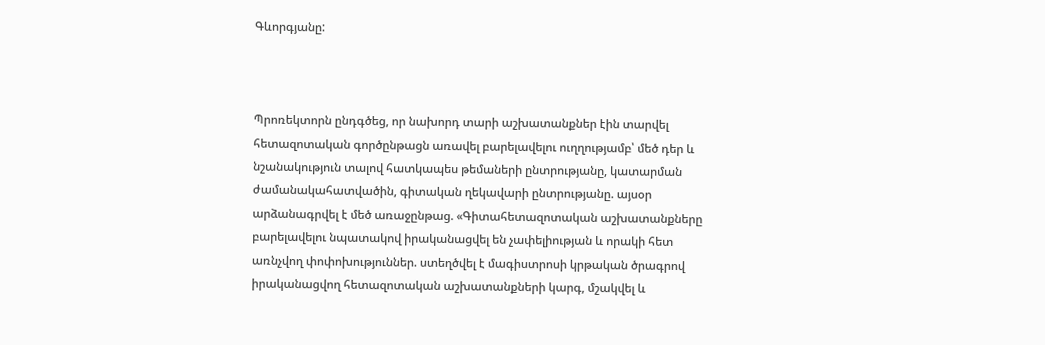Գևորգյանը:



Պրոռեկտորն ընդգծեց, որ նախորդ տարի աշխատանքներ էին տարվել հետազոտական գործընթացն առավել բարելավելու ուղղությամբ՝ մեծ դեր և նշանակություն տալով հատկապես թեմաների ընտրությանը, կատարման ժամանակահատվածին, գիտական ղեկավարի ընտրությանը. այսօր արձանագրվել է մեծ առաջընթաց. «Գիտահետազոտական աշխատանքները բարելավելու նպատակով իրականացվել են չափելիության և որակի հետ առնչվող փոփոխություններ. ստեղծվել է մագիստրոսի կրթական ծրագրով իրականացվող հետազոտական աշխատանքների կարգ, մշակվել և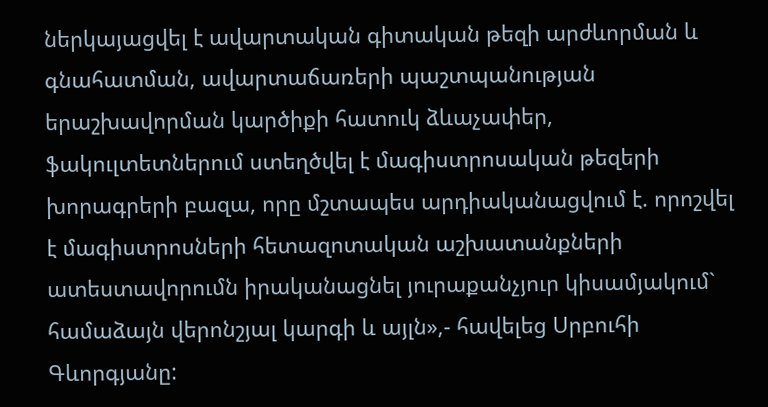ներկայացվել է ավարտական գիտական թեզի արժևորման և գնահատման, ավարտաճառերի պաշտպանության երաշխավորման կարծիքի հատուկ ձևաչափեր, ֆակուլտետներում ստեղծվել է մագիստրոսական թեզերի խորագրերի բազա, որը մշտապես արդիականացվում է. որոշվել է մագիստրոսների հետազոտական աշխատանքների ատեստավորումն իրականացնել յուրաքանչյուր կիսամյակում` համաձայն վերոնշյալ կարգի և այլն»,- հավելեց Սրբուհի Գևորգյանը: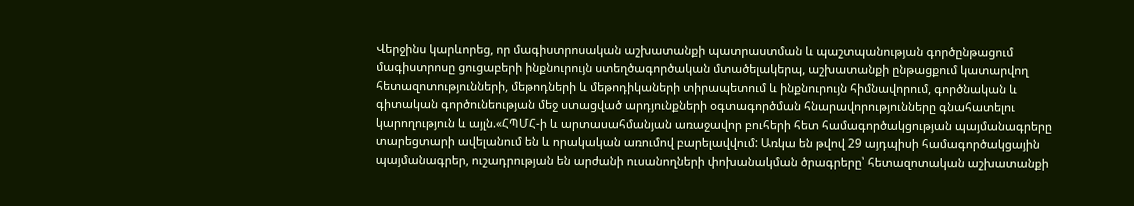Վերջինս կարևորեց, որ մագիստրոսական աշխատանքի պատրաստման և պաշտպանության գործընթացում մագիստրոսը ցուցաբերի ինքնուրույն ստեղծագործական մտածելակերպ, աշխատանքի ընթացքում կատարվող հետազոտությունների, մեթոդների և մեթոդիկաների տիրապետում և ինքնուրույն հիմնավորում, գործնական և գիտական գործունեության մեջ ստացված արդյունքների օգտագործման հնարավորությունները գնահատելու կարողություն և այլն.«ՀՊՄՀ-ի և արտասահմանյան առաջավոր բուհերի հետ համագործակցության պայմանագրերը տարեցտարի ավելանում են և որակական առումով բարելավվում: Առկա են թվով 29 այդպիսի համագործակցային պայմանագրեր, ուշադրության են արժանի ուսանողների փոխանակման ծրագրերը՝ հետազոտական աշխատանքի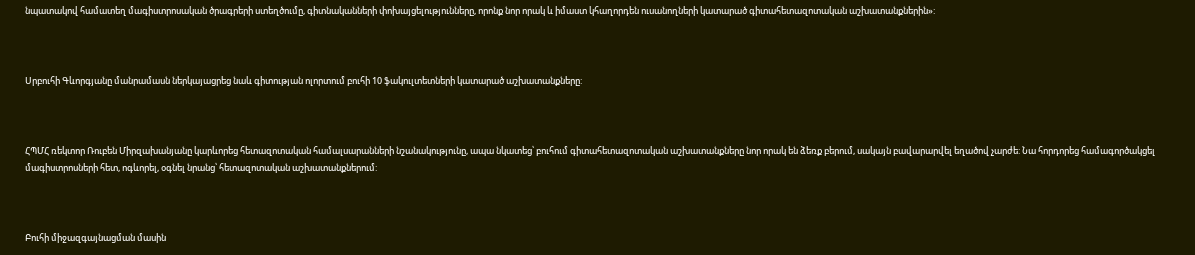նպատակով համատեղ մագիստրոսական ծրագրերի ստեղծումը, գիտնականների փոխայցելությունները, որոնք նոր որակ և իմաստ կհաղորդեն ուսանողների կատարած գիտահետազոտական աշխատանքներին»:



Սրբուհի Գևորգյանը մանրամասն ներկայացրեց նաև գիտության ոլորտում բուհի 10 ֆակուլտետների կատարած աշխատանքները:



ՀՊՄՀ ռեկտոր Ռուբեն Միրզախանյանը կարևորեց հետազոտական համալսարանների նշանակությունը, ապա նկատեց՝ բուհում գիտահետազոտական աշխատանքները նոր որակ են ձեռք բերում, սակայն բավարարվել եղածով չարժե: Նա հորդորեց համագործակցել մագիստրոսների հետ, ոգևորել, օգնել նրանց՝ հետազոտական աշխատանքներում:



Բուհի միջազգայնացման մասին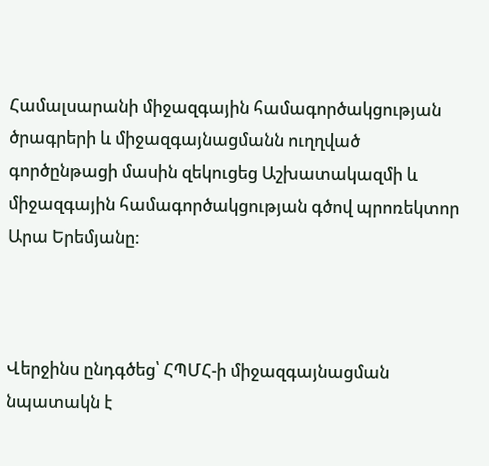Համալսարանի միջազգային համագործակցության ծրագրերի և միջազգայնացմանն ուղղված գործընթացի մասին զեկուցեց Աշխատակազմի և միջազգային համագործակցության գծով պրոռեկտոր Արա Երեմյանը:



Վերջինս ընդգծեց՝ ՀՊՄՀ-ի միջազգայնացման նպատակն է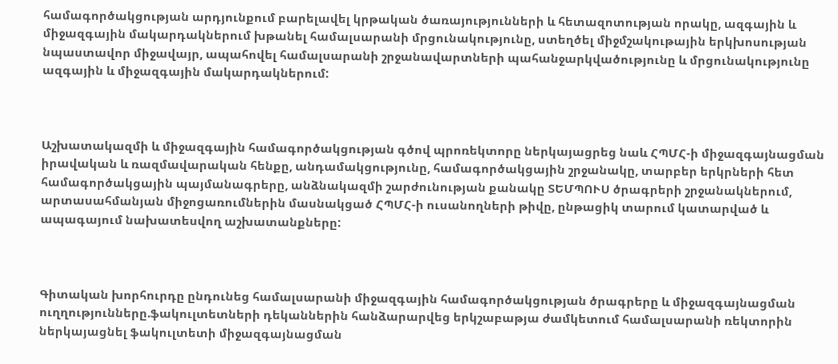համագործակցության արդյունքում բարելավել կրթական ծառայությունների և հետազոտության որակը, ազգային և միջազգային մակարդակներում խթանել համալսարանի մրցունակությունը, ստեղծել միջմշակութային երկխոսության նպաստավոր միջավայր, ապահովել համալսարանի շրջանավարտների պահանջարկվածությունը և մրցունակությունը ազգային և միջազգային մակարդակներում:



Աշխատակազմի և միջազգային համագործակցության գծով պրոռեկտորը ներկայացրեց նաև ՀՊՄՀ-ի միջազգայնացման իրավական և ռազմավարական հենքը, անդամակցությունը, համագործակցային շրջանակը, տարբեր երկրների հետ համագործակցային պայմանագրերը, անձնակազմի շարժունության քանակը ՏԵՄՊՈՒՍ ծրագրերի շրջանակներում, արտասահմանյան միջոցառումներին մասնակցած ՀՊՄՀ-ի ուսանողների թիվը, ընթացիկ տարում կատարված և ապագայում նախատեսվող աշխատանքները:



Գիտական խորհուրդը ընդունեց համալսարանի միջազգային համագործակցության ծրագրերը և միջազգայնացման ուղղությունները.ֆակուլտետների դեկաններին հանձարարվեց երկշաբաթյա ժամկետում համալսարանի ռեկտորին ներկայացնել ֆակուլտետի միջազգայնացման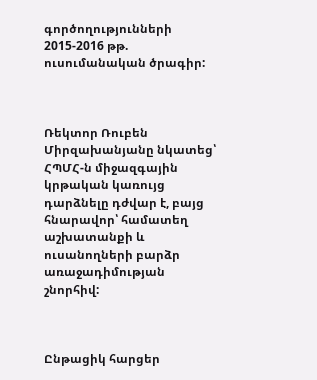գործողությունների 2015-2016 թթ. ուսումանական ծրագիր:



Ռեկտոր Ռուբեն Միրզախանյանը նկատեց՝ ՀՊՄՀ-ն միջազգային կրթական կառույց դարձնելը դժվար է, բայց հնարավոր՝ համատեղ աշխատանքի և ուսանողների բարձր առաջադիմության շնորհիվ:



Ընթացիկ հարցեր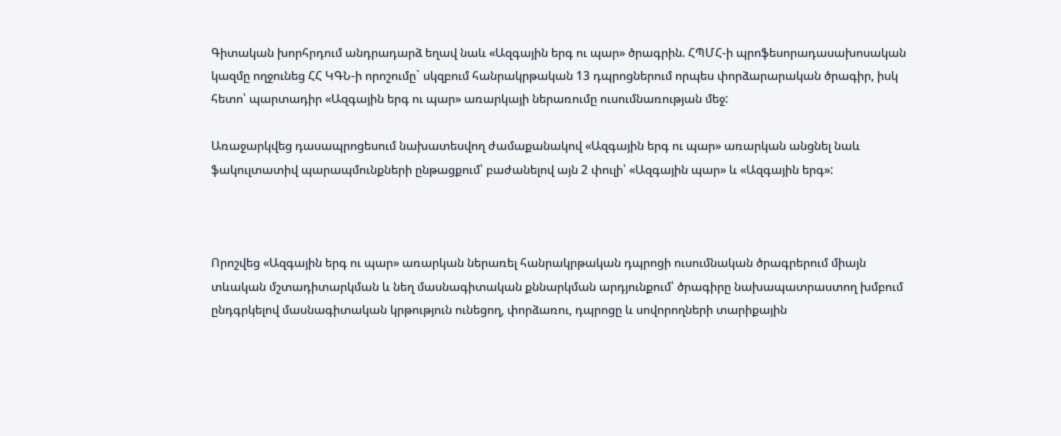Գիտական խորհրդում անդրադարձ եղավ նաև «Ազգային երգ ու պար» ծրագրին. ՀՊՄՀ-ի պրոֆեսորադասախոսական կազմը ողջունեց ՀՀ ԿԳՆ-ի որոշումը` սկզբում հանրակրթական 13 դպրոցներում որպես փորձարարական ծրագիր, իսկ հետո՝ պարտադիր «Ազգային երգ ու պար» առարկայի ներառումը ուսումնառության մեջ:

Առաջարկվեց դասապրոցեսում նախատեսվող ժամաքանակով «Ազգային երգ ու պար» առարկան անցնել նաև ֆակուլտատիվ պարապմունքների ընթացքում՝ բաժանելով այն 2 փուլի՝ «Ազգային պար» և «Ազգային երգ»:



Որոշվեց «Ազգային երգ ու պար» առարկան ներառել հանրակրթական դպրոցի ուսումնական ծրագրերում միայն տևական մշտադիտարկման և նեղ մասնագիտական քննարկման արդյունքում՝ ծրագիրը նախապատրաստող խմբում ընդգրկելով մասնագիտական կրթություն ունեցող, փորձառու, դպրոցը և սովորողների տարիքային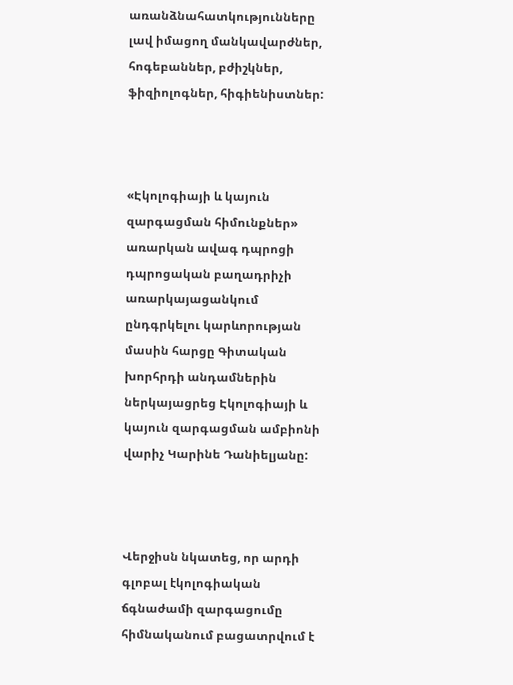առանձնահատկությունները լավ իմացող մանկավարժներ, հոգեբաններ, բժիշկներ, ֆիզիոլոգներ, հիգիենիստներ:



«Էկոլոգիայի և կայուն զարգացման հիմունքներ» առարկան ավագ դպրոցի դպրոցական բաղադրիչի առարկայացանկում ընդգրկելու կարևորության մասին հարցը Գիտական խորհրդի անդամներին ներկայացրեց Էկոլոգիայի և կայուն զարգացման ամբիոնի վարիչ Կարինե Դանիելյանը:



Վերջիսն նկատեց, որ արդի գլոբալ էկոլոգիական ճգնաժամի զարգացումը հիմնականում բացատրվում է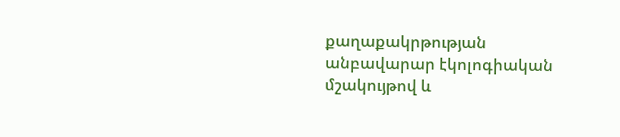քաղաքակրթության անբավարար էկոլոգիական մշակույթով և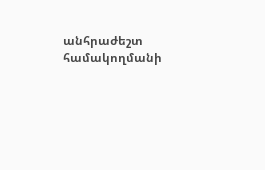անհրաժեշտ համակողմանի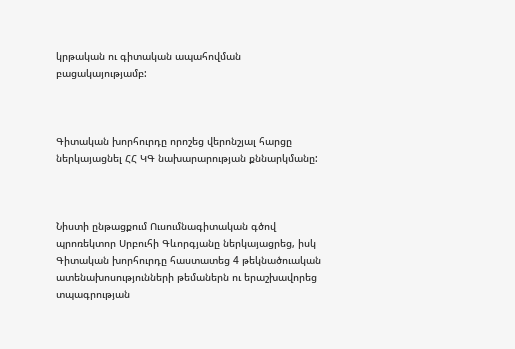կրթական ու գիտական ապահովման բացակայությամբ:



Գիտական խորհուրդը որոշեց վերոնշյալ հարցը ներկայացնել ՀՀ ԿԳ նախարարության քննարկմանը:



Նիստի ընթացքում Ուսումնագիտական գծով պրոռեկտոր Սրբուհի Գևորգյանը ներկայացրեց, իսկ Գիտական խորհուրդը հաստատեց 4 թեկնածուական ատենախոսությունների թեմաներն ու երաշխավորեց տպագրության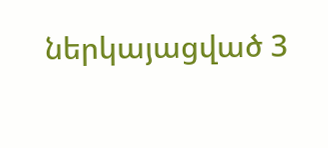ներկայացված 3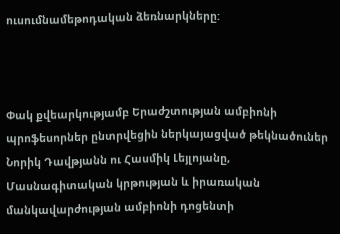ուսումնամեթոդական ձեռնարկները:



Փակ քվեարկությամբ Երաժշտության ամբիոնի պրոֆեսորներ ընտրվեցին ներկայացված թեկնածուներ Նորիկ Դավթյանն ու Հասմիկ Լեյլոյանը, Մասնագիտական կրթության և իրառական մանկավարժության ամբիոնի դոցենտի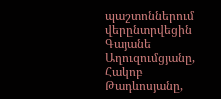պաշտոններում վերընտրվեցին Գայանե Աղուզումցյանը, Հակոբ Թադևոսյանը,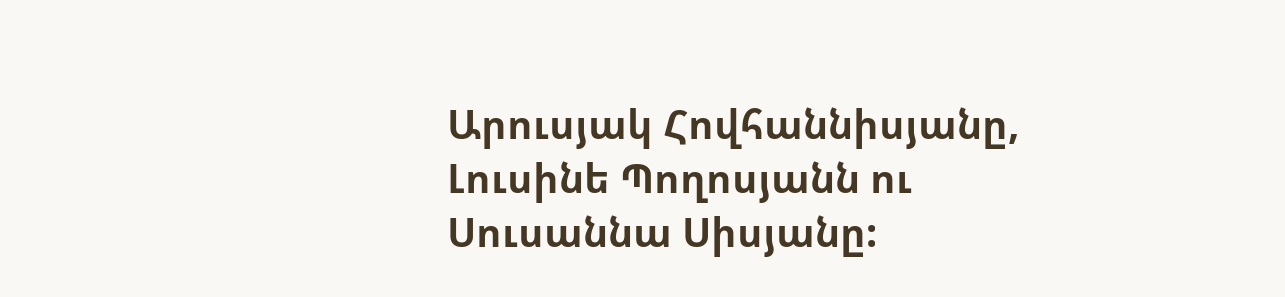Արուսյակ Հովհաննիսյանը, Լուսինե Պողոսյանն ու Սուսաննա Սիսյանը: